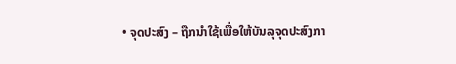• ຈຸດປະສົງ – ຖືກນໍາໃຊ້ເພື່ອໃຫ້ບັນລຸຈຸດປະສົງກາ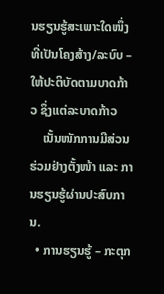ນຮຽນຮູ້ສະເພາະໃດໜຶ່ງ ທີ່ເປັນໂຄງສ້າງ/ລະບົບ – ໃຫ້ປະຕິບັດຕາມບາດກ້າວ ຊຶ່ງແຕ່ລະບາດກ້າວ
    ເນັ້ນໜັກການມີສ່ວນຮ່ວມຢ່າງຕັ້ງໜ້າ ແລະ ການຮຽນຮູ້ຜ່ານປະສົບການ.
  • ການຮຽນຮູ້ – ກະຕຸກ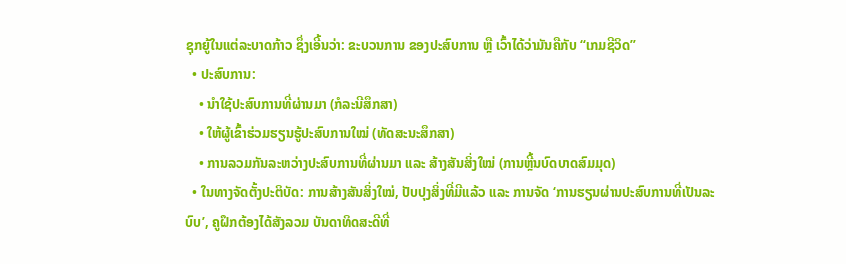ຊຸກຍູ້ໃນແຕ່ລະບາດກ້າວ ຊຶ່ງເອີ້ນວ່າ: ຂະບວນການ ຂອງປະສົບການ ຫຼື ເວົ້າໄດ້ວ່າມັນຄືກັບ “ເກມຊີວິດ”
  • ປະສົບການ:
    • ນຳໃຊ້ປະສົບການທີ່ຜ່ານມາ (ກໍລະນີສຶກສາ)
    • ໃຫ້ຜູ້ເຂົ້າຮ່ວມຮຽນຮູ້ປະສົບການໃໝ່ (ທັດສະນະສຶກສາ)
    • ການລວມກັນລະຫວ່າງປະສົບການທີ່ຜ່ານມາ ແລະ ສ້າງສັນສິ່ງໃໝ່ (ການຫຼີ້ນບົດບາດສົມມຸດ)
  • ໃນທາງຈັດຕັ້ງປະຕິບັດ: ການສ້າງສັນສິ່ງໃໝ່, ປັບປຸງສິ່ງທີ່ມີແລ້ວ ແລະ ການຈັດ ‘ການຮຽນຜ່ານປະສົບການທີ່ເປັນລະບົບ’, ຄູຝຶກຕ້ອງໄດ້ສັງລວມ ບັນດາທິດສະດີທີ່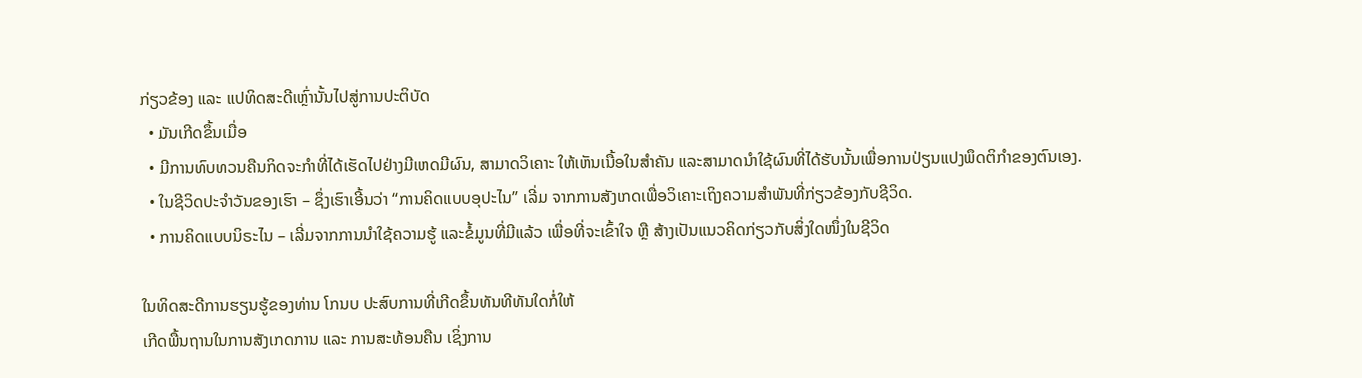ກ່ຽວຂ້ອງ ແລະ ແປທິດສະດີເຫຼົ່ານັ້ນໄປສູ່ການປະຕິບັດ
  • ມັນເກີດຂຶ້ນເມື່ອ
  • ມີການທົບທວນຄືນກິດຈະກຳທີ່ໄດ້ເຮັດໄປຢ່າງມີເຫດມີຜົນ, ສາມາດວິເຄາະ ໃຫ້ເຫັນເນື້ອໃນສຳຄັນ ແລະສາມາດນຳໃຊ້ຜົນທີ່ໄດ້ຮັບນັ້ນເພື່ອການປ່ຽນແປງພຶດຕິກຳຂອງຕົນເອງ.
  • ໃນຊີວິດປະຈຳວັນຂອງເຮົາ – ຊຶ່ງເຮົາເອີ້ນວ່າ “ການຄິດແບບອຸປະໄນ” ເລີ່ມ ຈາກການສັງເກດເພື່ອວິເຄາະເຖິງຄວາມສຳພັນທີ່ກ່ຽວຂ້ອງກັບຊີວິດ.
  • ການຄິດແບບນິຣະໄນ – ເລີ່ມຈາກການນຳໃຊ້ຄວາມຮູ້ ແລະຂໍ້ມູນທີ່ມີແລ້ວ ເພື່ອທີ່ຈະເຂົ້າໃຈ ຫຼື ສ້າງເປັນແນວຄິດກ່ຽວກັບສິ່ງໃດໜຶ່ງໃນຊີວິດ

ໃນທິດສະດີການຮຽນຮູ້ຂອງທ່ານ ໂກນບ ປະສົບການທີ່ເກີດຂຶ້ນທັນທີທັນໃດກໍ່ໃຫ້
ເກີດພື້ນຖານໃນການສັງເກດການ ແລະ ການສະທ້ອນຄືນ ເຊິ່ງການ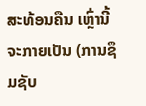ສະທ້ອນຄືນ ເຫຼົ່ານີ້ຈະກາຍເປັນ (ການຊຶມຊັບ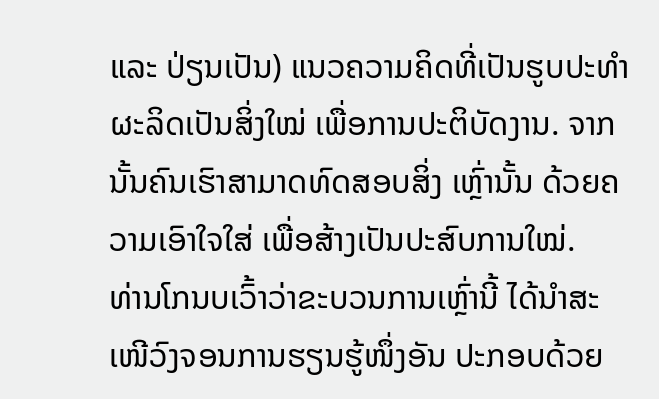ແລະ ປ່ຽນເປັນ) ແນວຄວາມຄິດທີ່ເປັນຮູບປະທຳ ຜະລິດເປັນສິ່ງໃໝ່ ເພື່ອການປະຕິບັດງານ. ຈາກນັ້ນຄົນເຮົາສາມາດທົດສອບສິ່ງ ເຫຼົ່ານັ້ນ ດ້ວຍຄວາມເອົາໃຈໃສ່ ເພື່ອສ້າງເປັນປະສົບການໃໝ່.
ທ່ານໂກນບເວົ້າວ່າຂະບວນການເຫຼົ່ານີ້ ໄດ້ນຳສະເໜີວົງຈອນການຮຽນຮູ້ໜຶ່ງອັນ ປະກອບດ້ວຍ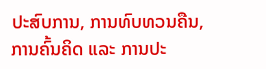ປະສົບການ, ການທົບທວນຄືນ, ການຄົ້ນຄິດ ແລະ ການປະ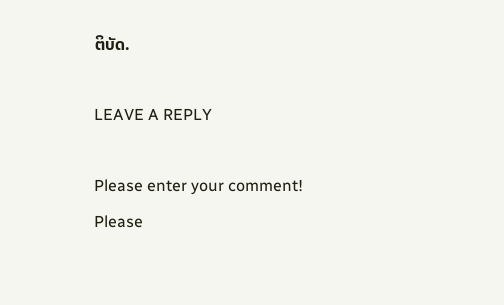ຕິບັດ.

LEAVE A REPLY

Please enter your comment!
Please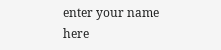enter your name here